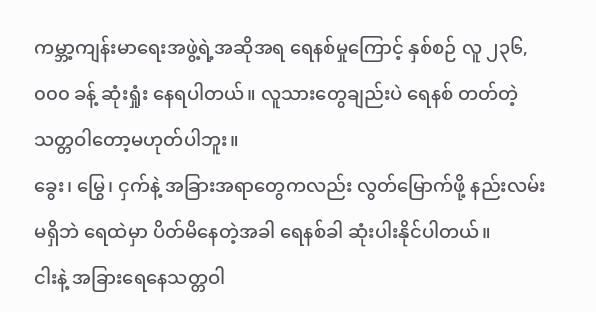ကမ္ဘာ့ကျန်းမာရေးအဖွဲ့ရဲ့အဆိုအရ ရေနစ်မှုကြောင့် နှစ်စဉ် လူ ၂၃၆,၀၀၀ ခန့် ဆုံးရှုံး နေရပါတယ်။ လူသားတွေချည်းပဲ ရေနစ် တတ်တဲ့ သတ္တဝါတော့မဟုတ်ပါဘူး။
ခွေး၊ မြွေ၊ ငှက်နဲ့ အခြားအရာတွေကလည်း လွတ်မြောက်ဖို့ နည်းလမ်းမရှိဘဲ ရေထဲမှာ ပိတ်မိနေတဲ့အခါ ရေနစ်ခါ ဆုံးပါးနိုင်ပါတယ်။
ငါးနဲ့ အခြားရေနေသတ္တဝါ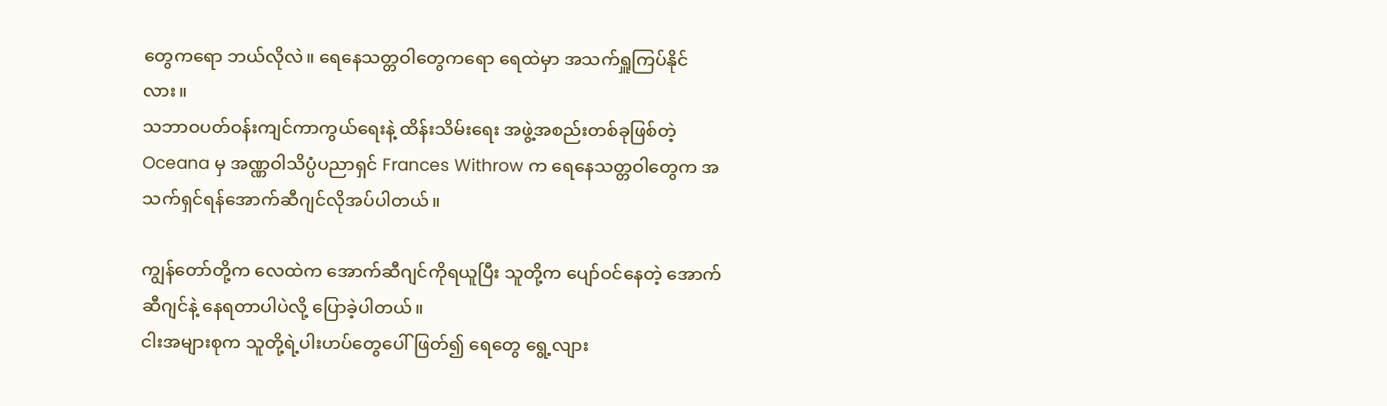တွေကရော ဘယ်လိုလဲ။ ရေနေသတ္တဝါတွေကရော ရေထဲမှာ အသက်ရှူကြပ်နိုင်လား။
သဘာဝပတ်ဝန်းကျင်ကာကွယ်ရေးနဲ့ ထိန်းသိမ်းရေး အဖွဲ့အစည်းတစ်ခုဖြစ်တဲ့ Oceana မှ အဏ္ဏဝါသိပ္ပံပညာရှင် Frances Withrow က ရေနေသတ္တဝါတွေက အသက်ရှင်ရန်အောက်ဆီဂျင်လိုအပ်ပါတယ်။

ကျွန်တော်တို့က လေထဲက အောက်ဆီဂျင်ကိုရယူပြီး သူတို့က ပျော်ဝင်နေတဲ့ အောက်ဆီဂျင်နဲ့ နေရတာပါပဲလို့ ပြောခဲ့ပါတယ်။
ငါးအများစုက သူတို့ရဲ့ပါးဟပ်တွေပေါ်ဖြတ်၍ ရေတွေ ရွေ့လျား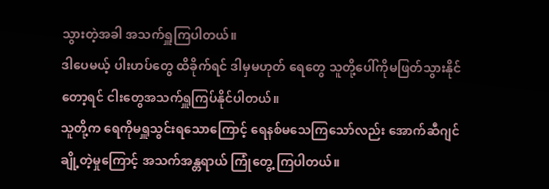သွားတဲ့အခါ အသက်ရှူကြပါတယ်။
ဒါပေမယ့် ပါးဟပ်တွေ ထိခိုက်ရင် ဒါမှမဟုတ် ရေတွေ သူတို့ပေါ်ကိုမဖြတ်သွားနိုင်တော့ရင် ငါးတွေအသက်ရှူကြပ်နိုင်ပါတယ်။
သူတို့က ရေကိုမရှူသွင်းရသောကြောင့် ရေနစ်မသေကြသော်လည်း အောက်ဆီဂျင်ချို့တဲ့မှုကြောင့် အသက်အန္တရာယ် ကြုံတွေ့ ကြပါတယ်။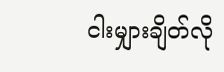ငါးမျှားချိတ်လို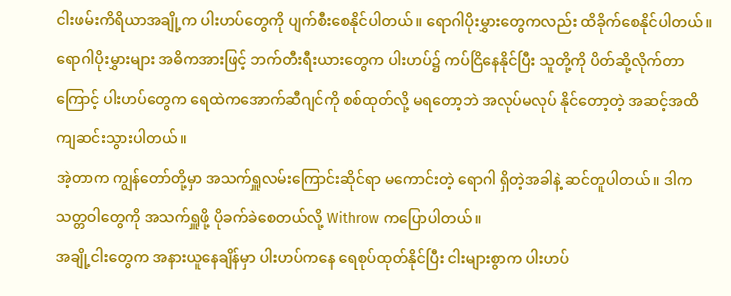ငါးဖမ်းကိရိယာအချို့က ပါးဟပ်တွေကို ပျက်စီးစေနိုင်ပါတယ်။ ရောဂါပိုးမွှားတွေကလည်း ထိခိုက်စေနိုင်ပါတယ်။
ရောဂါပိုးမွှားများ အဓိကအားဖြင့် ဘက်တီးရီးယားတွေက ပါးဟပ်၌ ကပ်ငြိနေနိုင်ပြီး သူတို့ကို ပိတ်ဆို့လိုက်တာကြောင့် ပါးဟပ်တွေက ရေထဲကအောက်ဆီဂျင်ကို စစ်ထုတ်လို့ မရတော့ဘဲ အလုပ်မလုပ် နိုင်တော့တဲ့ အဆင့်အထိ ကျဆင်းသွားပါတယ်။
အဲ့တာက ကျွန်တော်တို့မှာ အသက်ရှူလမ်းကြောင်းဆိုင်ရာ မကောင်းတဲ့ ရောဂါ ရှိတဲ့အခါနဲ့ ဆင်တူပါတယ်။ ဒါက သတ္တဝါတွေကို အသက်ရှူဖို့ ပိုခက်ခဲစေတယ်လို့ Withrow ကပြောပါတယ်။
အချို့ငါးတွေက အနားယူနေချိန်မှာ ပါးဟပ်ကနေ ရေစုပ်ထုတ်နိုင်ပြီး ငါးများစွာက ပါးဟပ်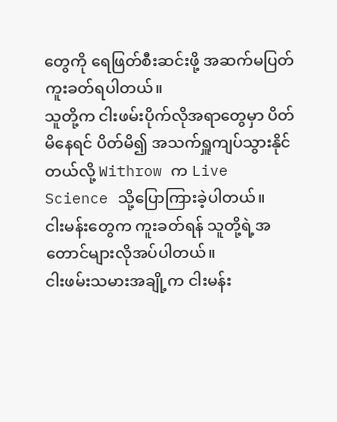တွေကို ရေဖြတ်စီးဆင်းဖို့ အဆက်မပြတ်ကူးခတ်ရပါတယ်။
သူတို့က ငါးဖမ်းပိုက်လိုအရာတွေမှာ ပိတ်မိနေရင် ပိတ်မိ၍ အသက်ရှူကျပ်သွားနိုင်တယ်လို့ Withrow က Live Science သို့ပြောကြားခဲ့ပါတယ်။
ငါးမန်းတွေက ကူးခတ်ရန် သူတို့ရဲ့အတောင်များလိုအပ်ပါတယ်။
ငါးဖမ်းသမားအချို့က ငါးမန်း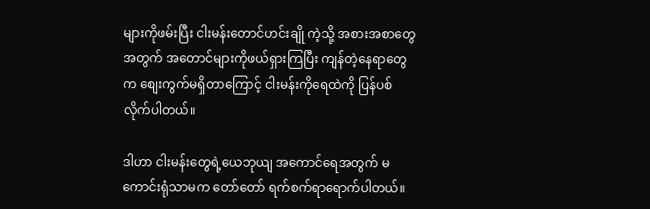များကိုဖမ်းပြီး ငါးမန်းတောင်ဟင်းချို ကဲ့သို့ အစားအစာတွေအတွက် အတောင်များကိုဖယ်ရှားကြပြီး ကျန်တဲ့နေရာတွေက စျေးကွက်မရှိတာကြောင့် ငါးမန်းကိုရေထဲကို ပြန်ပစ်လိုက်ပါတယ်။

ဒါဟာ ငါးမန်းတွေရဲ့ယေဘုယျ အကောင်ရေအတွက် မကောင်းရုံသာမက တော်တော် ရက်စက်ရာရောက်ပါတယ်။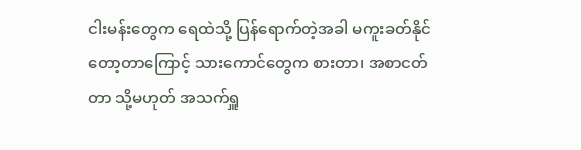ငါးမန်းတွေက ရေထဲသို့ ပြန်ရောက်တဲ့အခါ မကူးခတ်နိုင်တော့တာကြောင့် သားကောင်တွေက စားတာ၊ အစာငတ်တာ သို့မဟုတ် အသက်ရှူ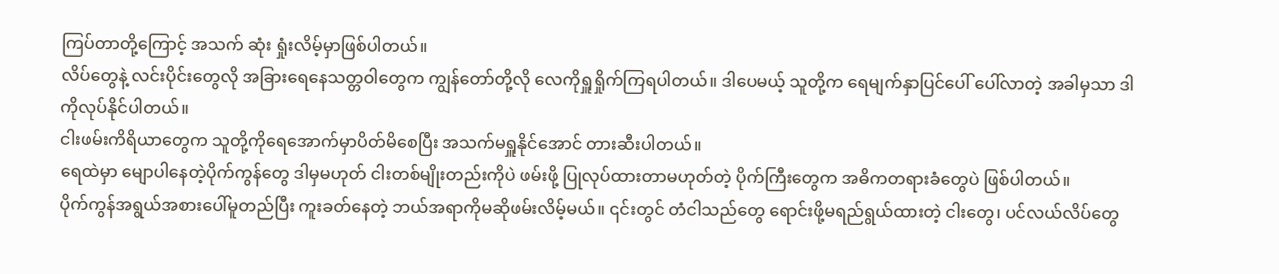ကြပ်တာတို့ကြောင့် အသက် ဆုံး ရှုံးလိမ့်မှာဖြစ်ပါတယ်။
လိပ်တွေနဲ့ လင်းပိုင်းတွေလို အခြားရေနေသတ္တဝါတွေက ကျွန်တော်တို့လို လေကိုရှူရှိုက်ကြရပါတယ်။ ဒါပေမယ့် သူတို့က ရေမျက်နှာပြင်ပေါ် ပေါ်လာတဲ့ အခါမှသာ ဒါကိုလုပ်နိုင်ပါတယ်။
ငါးဖမ်းကိရိယာတွေက သူတို့ကိုရေအောက်မှာပိတ်မိစေပြီး အသက်မရှူနိုင်အောင် တားဆီးပါတယ်။
ရေထဲမှာ မျောပါနေတဲ့ပိုက်ကွန်တွေ ဒါမှမဟုတ် ငါးတစ်မျိုးတည်းကိုပဲ ဖမ်းဖို့ ပြုလုပ်ထားတာမဟုတ်တဲ့ ပိုက်ကြီးတွေက အဓိကတရားခံတွေပဲ ဖြစ်ပါတယ်။
ပိုက်ကွန်အရွယ်အစားပေါ်မူတည်ပြီး ကူးခတ်နေတဲ့ ဘယ်အရာကိုမဆိုဖမ်းလိမ့်မယ်။ ၎င်းတွင် တံငါသည်တွေ ရောင်းဖို့မရည်ရွယ်ထားတဲ့ ငါးတွေ၊ ပင်လယ်လိပ်တွေ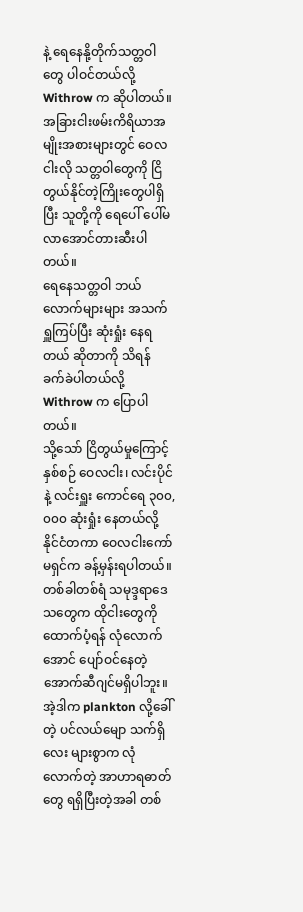နဲ့ ရေနေနို့တိုက်သတ္တဝါတွေ ပါဝင်တယ်လို့ Withrow က ဆိုပါတယ်။
အခြားငါးဖမ်းကိရိယာအမျိုးအစားများတွင် ဝေလငါးလို သတ္တဝါတွေကို ငြိတွယ်နိုင်တဲ့ကြိုးတွေပါရှိပြီး သူတို့ကို ရေပေါ် ပေါ်မလာအောင်တားဆီးပါတယ်။
ရေနေသတ္တဝါ ဘယ်လောက်များများ အသက်ရှူကြပ်ပြီး ဆုံးရှုံး နေရတယ် ဆိုတာကို သိရန် ခက်ခဲပါတယ်လို့ Withrow က ပြောပါတယ်။
သို့သော် ငြိတွယ်မှုကြောင့် နှစ်စဉ် ဝေလငါး၊ လင်းပိုင်နဲ့ လင်းရှူး ကောင်ရေ ၃၀၀,၀၀၀ ဆုံးရှုံး နေတယ်လို့ နိုင်ငံတကာ ဝေလငါးကော်မရှင်က ခန့်မှန်းရပါတယ်။
တစ်ခါတစ်ရံ သမုဒ္ဒရာဒေသတွေက ထိုငါးတွေကို ထောက်ပံ့ရန် လုံလောက်အောင် ပျော်ဝင်နေတဲ့ အောက်ဆီဂျင်မရှိပါဘူး။
အဲ့ဒါက plankton လို့ခေါ်တဲ့ ပင်လယ်မျော သက်ရှိလေး များစွာက လုံလောက်တဲ့ အာဟာရဓာတ်တွေ ရရှိပြီးတဲ့အခါ တစ်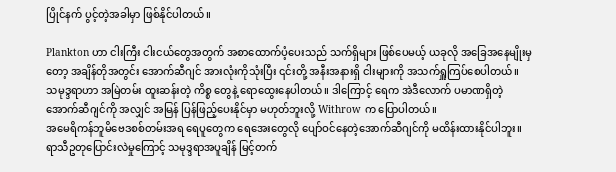ပြိုင်နက် ပွင့်တဲ့အခါမှာ ဖြစ်နိုင်ပါတယ်။

Plankton ဟာ ငါးကြီး ငါးငယ်တွေအတွက် အစာထောက်ပံ့ပေးသည် သက်ရှိများ ဖြစ်ပေမယ့် ယခုလို အခြေအနေမျိုးမှတော့ အချိန်တိုအတွင်း အောက်ဆီဂျင် အားလုံးကိုသုံးပြီး ၎င်းတို့ အနီးအနားရှိ ငါးများကို အသက်ရှူကြပ်စေပါတယ်။
သမုဒ္ဒရာဟာ အမြဲတမ်း ထူးဆန်းတဲ့ ကိစ္စ တွေနဲ့ ရောထွေးနေပါတယ်။ ဒါကြောင့် ရေက အဲဒီလောက် ပမာဏရှိတဲ့ အောက်ဆီဂျင်ကို အလျှင် အမြန် ပြန်ဖြည့်ပေးနိုင်မှာ မဟုတ်ဘူးလို့ Withrow က ပြောပါတယ်။
အမေရိကန်ဘူမိဗေဒစစ်တမ်းအရ ရေပူတွေက ရေအေးတွေလို ပျော်ဝင်နေတဲ့အောက်ဆီဂျင်ကို မထိန်းထားနိုင်ပါဘူး။
ရာသီဥတုပြောင်းလဲမှုကြောင့် သမုဒ္ဒရာအပူချိန် မြင့်တက်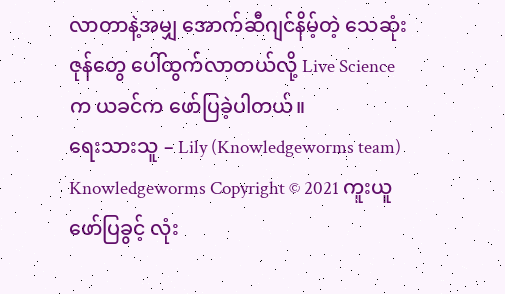လာတာနဲ့အမျှ အောက်ဆီဂျင်နိမ့်တဲ့ သေဆုံးဇုန်တွေ ပေါ်ထွက်လာတယ်လို့ Live Science က ယခင်က ဖော်ပြခဲ့ပါတယ်။
ရေးသားသူ – Lily (Knowledgeworms team)
Knowledgeworms Copyright © 2021 ကူးယူ ဖော်ပြခွင့် လုံး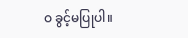ဝ ခွင့်မပြုပါ။